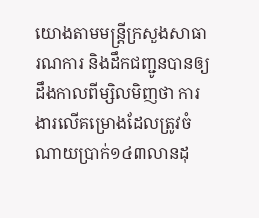យោងតាមមន្ត្រីក្រសួងសាធារណការ និងដឹកជញ្ជូនបានឲ្យដឹងកាលពីម្សិលមិញថា ការងារលើគម្រោងដែលត្រូវចំណាយប្រាក់១៤៣លានដុ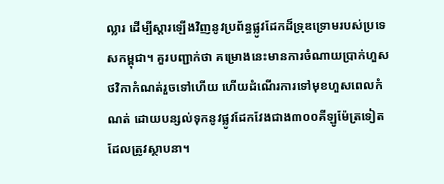ល្លារ ដើម្បីស្តារឡើងវិញនូវប្រព័ន្ធផ្លូវដែកដ៏ទ្រុឌទ្រោមរបស់ប្រទេសកម្ពុជា។ គួរបញ្ជាក់ថា គម្រោងនេះមានការចំណាយប្រាក់ហួសថវិកាកំណត់រួចទៅហើយ ហើយដំណើរការទៅមុខហួសពេលកំណត់ ដោយបន្សល់ទុកនូវផ្លូវដែកវែងជាង៣០០គីឡូម៉ែត្រទៀតដែលត្រូវស្ថាបនា។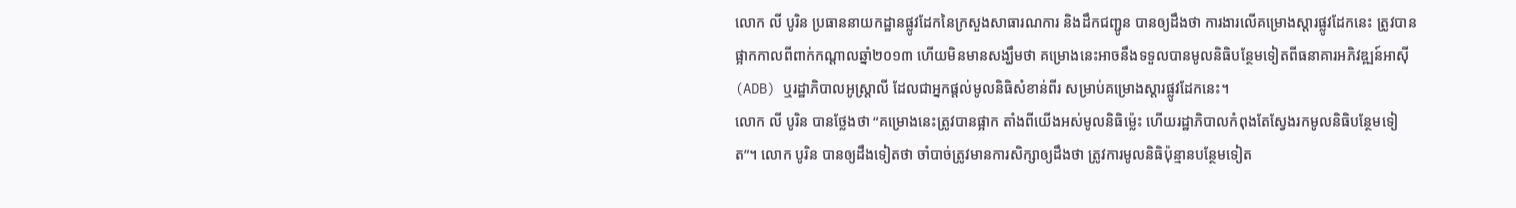លោក លី បូរិន ប្រធាននាយកដ្ឋានផ្លូវដែកនៃក្រសួងសាធារណការ និងដឹកជញ្ជូន បានឲ្យដឹងថា ការងារលើគម្រោងស្តារផ្លូវដែកនេះ ត្រូវបានផ្អាកកាលពីពាក់កណ្តាលឆ្នាំ២០១៣ ហើយមិនមានសង្ឃឹមថា គម្រោងនេះអាចនឹងទទួលបានមូលនិធិបន្ថែមទៀតពីធនាគារអភិវឌ្ឍន៍អាស៊ី (ADB) ឬរដ្ឋាភិបាលអូស្ត្រាលី ដែលជាអ្នកផ្តល់មូលនិធិសំខាន់ពីរ សម្រាប់គម្រោងស្តារផ្លូវដែកនេះ។
លោក លី បូរិន បានថ្លែងថា “គម្រោងនេះត្រូវបានផ្អាក តាំងពីយើងអស់មូលនិធិម៉្លេះ ហើយរដ្ឋាភិបាលកំពុងតែស្វែងរកមូលនិធិបន្ថែមទៀត”។ លោក បូរិន បានឲ្យដឹងទៀតថា ចាំបាច់ត្រូវមានការសិក្សាឲ្យដឹងថា ត្រូវការមូលនិធិប៉ុន្មានបន្ថែមទៀត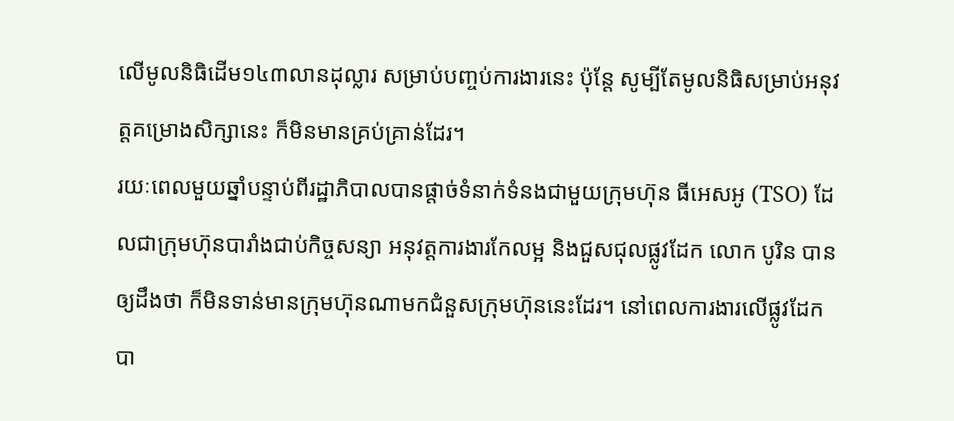លើមូលនិធិដើម១៤៣លានដុល្លារ សម្រាប់បញ្ចប់ការងារនេះ ប៉ុន្តែ សូម្បីតែមូលនិធិសម្រាប់អនុវត្តគម្រោងសិក្សានេះ ក៏មិនមានគ្រប់គ្រាន់ដែរ។
រយៈពេលមួយឆ្នាំបន្ទាប់ពីរដ្ឋាភិបាលបានផ្តាច់ទំនាក់ទំនងជាមួយក្រុមហ៊ុន ធីអេសអូ (TSO) ដែលជាក្រុមហ៊ុនបារាំងជាប់កិច្ចសន្យា អនុវត្តការងារកែលម្អ និងជួសជុលផ្លូវដែក លោក បូរិន បានឲ្យដឹងថា ក៏មិនទាន់មានក្រុមហ៊ុនណាមកជំនួសក្រុមហ៊ុននេះដែរ។ នៅពេលការងារលើផ្លូវដែកបា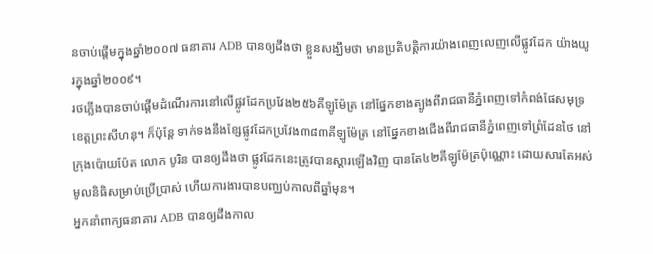នចាប់ផ្តើមក្នុងឆ្នាំ២០០៧ ធនាគារ ADB បានឲ្យដឹងថា ខ្លួនសង្ឃឹមថា មានប្រតិបត្តិការយ៉ាងពេញលេញលើផ្លូវដែក យ៉ាងយូរក្នុងឆ្នាំ២០០៩។
រថភ្លើងបានចាប់ផ្តើមដំណើរការនៅលើផ្លូវដែកប្រវែង២៥៦គីឡូម៉ែត្រ នៅផ្នែកខាងត្បូងពីរាជធានីភ្នំពេញទៅកំពង់ផែសមុទ្រខេត្តព្រះសីហនុ។ ក៏ប៉ុន្តែ ទាក់ទងនឹងខ្សែផ្លូវដែកប្រវែង៣៨៣គីឡូម៉ែត្រ នៅផ្នែកខាងជើងពីរាជធានីភ្នំពេញទៅព្រំដែនថៃ នៅក្រុងប៉ោយប៉ែត លោក បូរិន បានឲ្យដឹងថា ផ្លូវដែកនេះត្រូវបានស្តារឡើងវិញ បានតែ៤២គីឡូម៉ែត្រប៉ុណ្ណោះ ដោយសារតែអស់មូលនិធិសម្រាប់ប្រើប្រាស់ ហើយការងារបានបញ្ឈប់កាលពីឆ្នាំមុន។
អ្នកនាំពាក្យធនាគារ ADB បានឲ្យដឹងកាល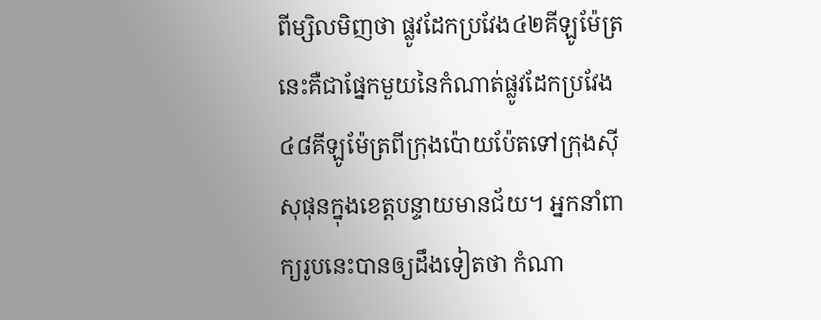ពីម្សិលមិញថា ផ្លូវដែកប្រវែង៤២គីឡូម៉ែត្រនេះគឺជាផ្នែកមួយនៃកំណាត់ផ្លូវដែកប្រវែង៤៨គីឡូម៉ែត្រពីក្រុងប៉ោយប៉ែតទៅក្រុងស៊ីសុផុនក្នុងខេត្តបន្ទាយមានជ័យ។ អ្នកនាំពាក្យរូបនេះបានឲ្យដឹងទៀតថា កំណា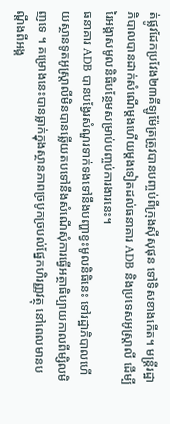ត់ផ្លូវដែកប្រវែង២៣គីឡូម៉ែត្រត្រូវបានបញ្ចប់ពីក្រុងស៊ីសុផុន ទៅទិសខាងកើត។ មន្ត្រីរដ្ឋាភិបាលបានដាក់សំណើម្តងហើយម្តងទៀតដល់ធនាគារ ADB និងប្រទេសអូស្ត្រាលី ដើម្បីរៃអង្គាសមូលនិធិបន្ថែមសម្រាប់បញ្ចប់ការងារនេះ។
ធនាគារ ADB បានបង្វែរសំណួរទាក់ទងទៅនឹងបញ្ហាខ្វះមូលនិធិនេះ ទៅរដ្ឋាភិបាលហើយស្ថានទូតអូស្ត្រាលីមិនបានឆ្លើយតបទៅនឹងសំណើសុំការធ្វើអត្ថាធិប្បាយកាលពីម្សិលមិញទេ ។ គម្រោងនេះបានធ្លាក់ក្នុងស្ថានភាពច្របូកច្របល់ផ្នែកហិរញ្ញវត្ថុ នៅពេលមានបណ្តឹងពីអង្គ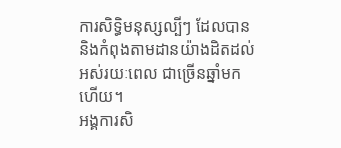ការសិទ្ធិមនុស្សល្បីៗ ដែលបាននិងកំពុងតាមដានយ៉ាងដិតដល់អស់រយៈពេល ជាច្រើនឆ្នាំមកហើយ។
អង្គការសិ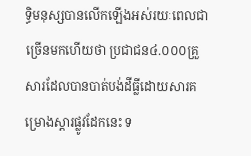ទ្ធិមនុស្សបានលើកឡើងអស់រយៈពេលជាច្រើនមកហើយថា ប្រជាជន៤.០០០គ្រួសារដែលបានបាត់បង់ដីធ្លីដោយសារគម្រោងស្តារផ្លូវដែកនេះ ទ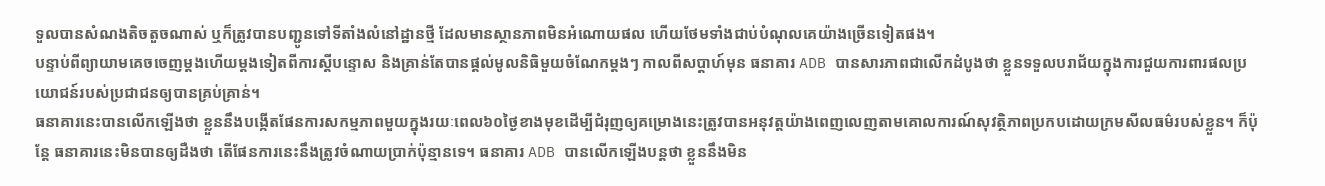ទួលបានសំណងតិចតួចណាស់ ឬក៏ត្រូវបានបញ្ជូនទៅទីតាំងលំនៅដ្ឋានថ្មី ដែលមានស្ថានភាពមិនអំណោយផល ហើយថែមទាំងជាប់បំណុលគេយ៉ាងច្រើនទៀតផង។
បន្ទាប់ពីព្យាយាមគេចចេញម្តងហើយម្តងទៀតពីការស្តីបន្ទោស និងគ្រាន់តែបានផ្តល់មូលនិធិមួយចំណែកម្តងៗ កាលពីសប្តាហ៍មុន ធនាគារ ADB បានសារភាពជាលើកដំបូងថា ខ្លួនទទួលបរាជ័យក្នុងការជួយការពារផលប្រយោជន៍របស់ប្រជាជនឲ្យបានគ្រប់គ្រាន់។
ធនាគារនេះបានលើកឡើងថា ខ្លួននឹងបង្កើតផែនការសកម្មភាពមួយក្នុងរយៈពេល៦០ថ្ងៃខាងមុខដើម្បីជំរុញឲ្យគម្រោងនេះត្រូវបានអនុវត្តយ៉ាងពេញលេញតាមគោលការណ៍សុវត្ថិភាពប្រកបដោយក្រមសីលធម៌របស់ខ្លួន។ ក៏ប៉ុន្តែ ធនាគារនេះមិនបានឲ្យដឺងថា តើផែនការនេះនឹងត្រូវចំណាយប្រាក់ប៉ុន្មានទេ។ ធនាគារ ADB បានលើកឡើងបន្តថា ខ្លួននឹងមិន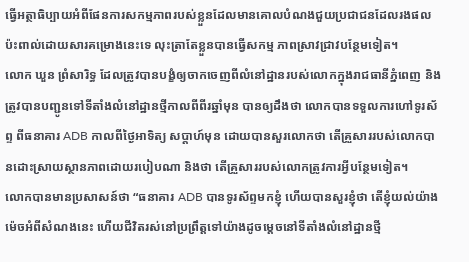ធ្វើអត្ថាធិប្បាយអំពីផែនការសកម្មភាពរបស់ខ្លួនដែលមានគោលបំណងជួយប្រជាជនដែលរងផលប៉ះពាល់ដោយសារគម្រោងនេះទេ លុះត្រាតែខ្លួនបានធ្វើសកម្ម ភាពស្រាវជ្រាវបន្ថែមទៀត។
លោក ឃួន ព្រំសារិទ្ធ ដែលត្រូវបានបង្ខំឲ្យចាកចេញពីលំនៅដ្ឋានរបស់លោកក្នុងរាជធានីភ្នំពេញ និងត្រូវបានបញ្ជូនទៅទីតាំងលំនៅដ្ឋានថ្មីកាលពីពីរឆ្នាំមុន បានឲ្យដឹងថា លោកបានទទួលការហៅទូរស័ព្ទ ពីធនាគារ ADB កាលពីថ្ងៃអាទិត្យ សប្តាហ៍មុន ដោយបានសួរលោកថា តើគ្រួសាររបស់លោកបានដោះស្រាយស្ថានភាពដោយរបៀបណា និងថា តើគ្រួសាររបស់លោកត្រូវការអ្វីបន្ថែមទៀត។
លោកបានមានប្រសាសន៍ថា “ធនាគារ ADB បានទូរស័ព្ទមកខ្ញុំ ហើយបានសួរខ្ញុំថា តើខ្ញុំយល់យ៉ាងម៉េចអំពីសំណងនេះ ហើយជីវិតរស់នៅប្រព្រឹត្តទៅយ៉ាងដូចម្តេចនៅទីតាំងលំនៅដ្ឋានថ្មី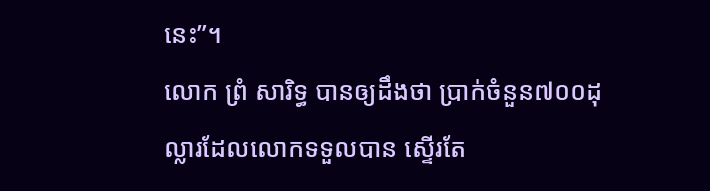នេះ”។
លោក ព្រំ សារិទ្ធ បានឲ្យដឹងថា ប្រាក់ចំនួន៧០០ដុល្លារដែលលោកទទួលបាន ស្ទើរតែ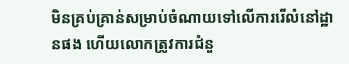មិនគ្រប់គ្រាន់សម្រាប់ចំណាយទៅលើការរើលំនៅដ្ឋានផង ហើយលោកត្រូវការជំនួ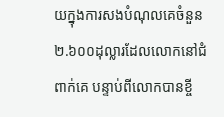យក្នុងការសងបំណុលគេចំនួន២.៦០០ដុល្លារដែលលោកនៅជំពាក់គេ បន្ទាប់ពីលោកបានខ្ចី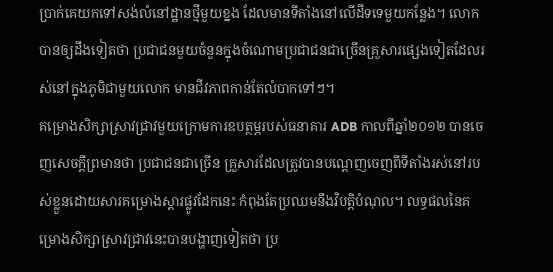ប្រាក់គេយកទៅសង់លំនៅដ្ឋានថ្មីមួយខ្នង ដែលមានទីតាំងនៅលើដីទទេមួយកន្លែង។ លោកបានឲ្យដឹងទៀតថា ប្រជាជនមួយចំនួនក្នុងចំណោមប្រជាជនជាច្រើនគ្រួសារផ្សេងទៀតដែលរស់នៅក្នុងភូមិជាមួយលោក មានជីវភាពកាន់តែលំបាកទៅៗ។
គម្រោងសិក្សាស្រាវជ្រាវមួយក្រោមការឧបត្ថម្ភរបស់ធនាគារ ADB កាលពីឆ្នាំ២០១២ បានចេញសេចក្តីព្រមានថា ប្រជាជនជាច្រើន គ្រួសារដែលត្រូវបានបណ្តេញចេញពីទីតាំងរស់នៅរបស់ខ្លួនដោយសារគម្រោងស្តារផ្លូវដែកនេះ កំពុងតែប្រឈមនឹងវិបត្តិបំណុល។ លទ្ធផលនៃគម្រោងសិក្សាស្រាវជ្រាវនេះបានបង្ហាញទៀតថា ប្រ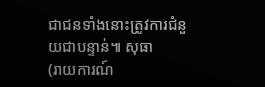ជាជនទាំងនោះត្រូវការជំនួយជាបន្ទាន់៕ សុធា
(រាយការណ៍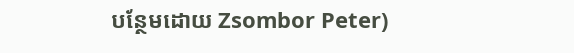បន្ថែមដោយ Zsombor Peter)